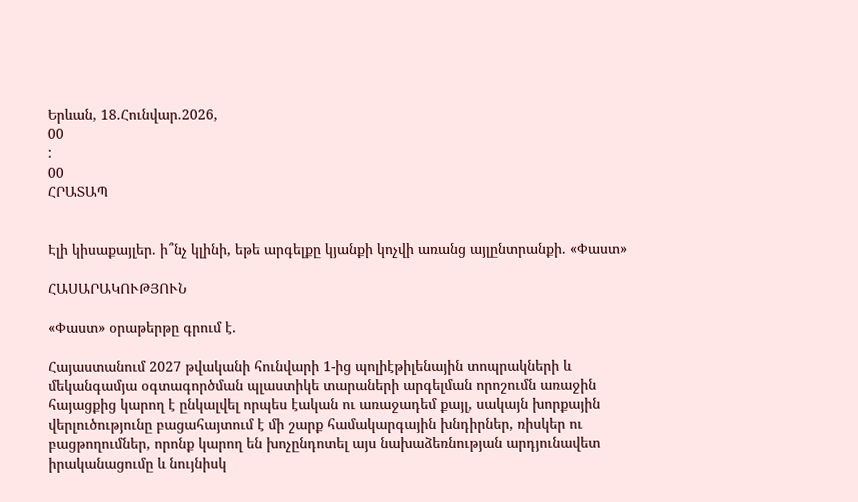Երևան, 18.Հունվար.2026,
00
:
00
ՀՐԱՏԱՊ


Էլի կիսաքայլեր. ի՞նչ կլինի, եթե արգելքը կյանքի կոչվի առանց այլընտրանքի. «Փաստ»

ՀԱՍԱՐԱԿՈՒԹՅՈՒՆ

«Փաստ» օրաթերթը գրում է.

Հայաստանում 2027 թվականի հունվարի 1-ից պոլիէթիլենային տոպրակների և մեկանգամյա օգտագործման պլաստիկե տարաների արգելման որոշումն առաջին հայացքից կարող է ընկալվել որպես էական ու առաջադեմ քայլ, սակայն խորքային վերլուծությունը բացահայտում է մի շարք համակարգային խնդիրներ, ռիսկեր ու բացթողումներ, որոնք կարող են խոչընդոտել այս նախաձեռնության արդյունավետ իրականացումը և նույնիսկ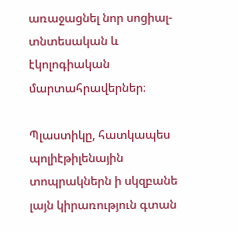առաջացնել նոր սոցիալ-տնտեսական և էկոլոգիական մարտահրավերներ։

Պլաստիկը, հատկապես պոլիէթիլենային տոպրակներն ի սկզբանե լայն կիրառություն գտան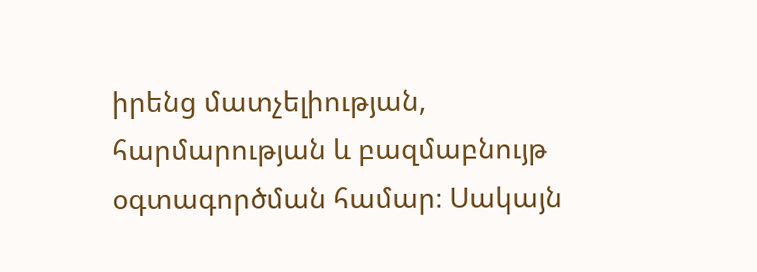իրենց մատչելիության, հարմարության և բազմաբնույթ օգտագործման համար։ Սակայն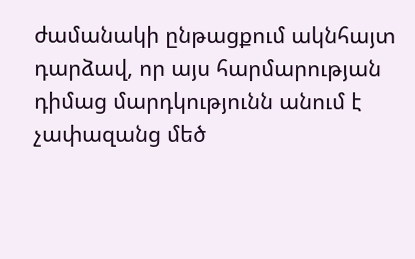ժամանակի ընթացքում ակնհայտ դարձավ, որ այս հարմարության դիմաց մարդկությունն անում է չափազանց մեծ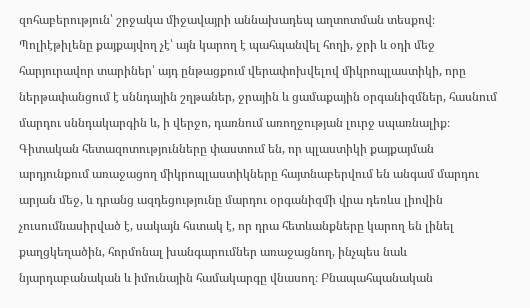զոհաբերություն՝ շրջակա միջավայրի աննախադեպ աղտոտման տեսքով։ Պոլիէթիլենը քայքայվող չէ՝ այն կարող է պահպանվել հողի, ջրի և օդի մեջ հարյուրավոր տարիներ՝ այդ ընթացքում վերափոխվելով միկրոպլաստիկի, որը ներթափանցում է սննդային շղթաներ, ջրային և ցամաքային օրգանիզմներ, հասնում մարդու սննդակարգին և, ի վերջո, դառնում առողջության լուրջ սպառնալիք։ Գիտական հետազոտությունները փաստում են, որ պլաստիկի քայքայման արդյունքում առաջացող միկրոպլաստիկները հայտնաբերվում են անգամ մարդու արյան մեջ, և դրանց ազդեցությունը մարդու օրգանիզմի վրա դեռևս լիովին չուսումնասիրված է, սակայն հստակ է, որ դրա հետևանքները կարող են լինել քաղցկեղածին, հորմոնալ խանգարումներ առաջացնող, ինչպես նաև նյարդաբանական և իմունային համակարգը վնասող։ Բնապահպանական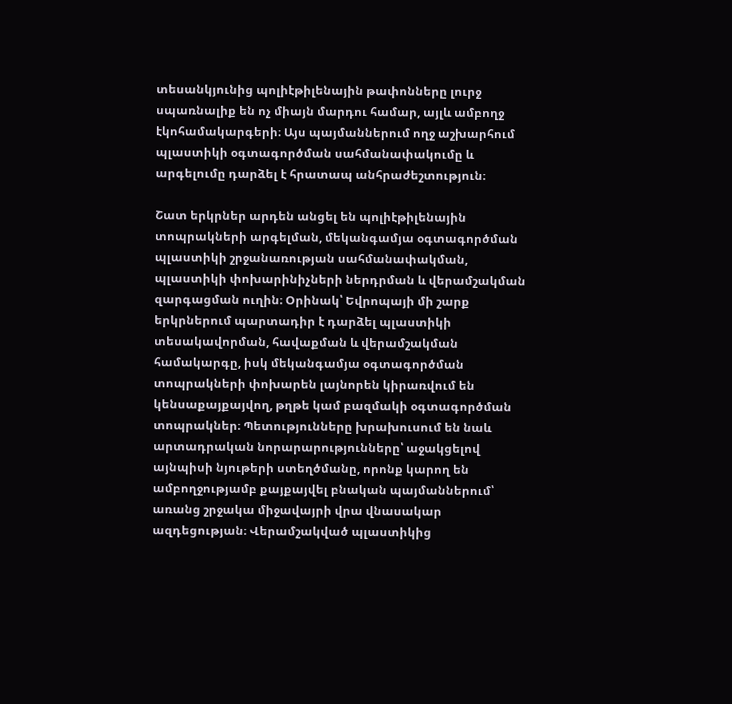տեսանկյունից պոլիէթիլենային թափոնները լուրջ սպառնալիք են ոչ միայն մարդու համար, այլև ամբողջ էկոհամակարգերի։ Այս պայմաններում ողջ աշխարհում պլաստիկի օգտագործման սահմանափակումը և արգելումը դարձել է հրատապ անհրաժեշտություն։

Շատ երկրներ արդեն անցել են պոլիէթիլենային տոպրակների արգելման, մեկանգամյա օգտագործման պլաստիկի շրջանառության սահմանափակման, պլաստիկի փոխարինիչների ներդրման և վերամշակման զարգացման ուղին։ Օրինակ՝ Եվրոպայի մի շարք երկրներում պարտադիր է դարձել պլաստիկի տեսակավորման, հավաքման և վերամշակման համակարգը, իսկ մեկանգամյա օգտագործման տոպրակների փոխարեն լայնորեն կիրառվում են կենսաքայքայվող, թղթե կամ բազմակի օգտագործման տոպրակներ։ Պետությունները խրախուսում են նաև արտադրական նորարարությունները՝ աջակցելով այնպիսի նյութերի ստեղծմանը, որոնք կարող են ամբողջությամբ քայքայվել բնական պայմաններում՝ առանց շրջակա միջավայրի վրա վնասակար ազդեցության։ Վերամշակված պլաստիկից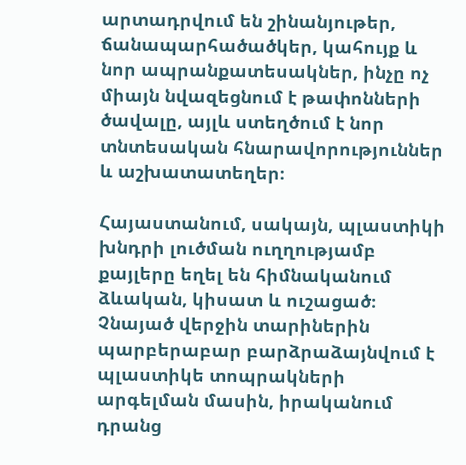արտադրվում են շինանյութեր, ճանապարհածածկեր, կահույք և նոր ապրանքատեսակներ, ինչը ոչ միայն նվազեցնում է թափոնների ծավալը, այլև ստեղծում է նոր տնտեսական հնարավորություններ և աշխատատեղեր։

Հայաստանում, սակայն, պլաստիկի խնդրի լուծման ուղղությամբ քայլերը եղել են հիմնականում ձևական, կիսատ և ուշացած։ Չնայած վերջին տարիներին պարբերաբար բարձրաձայնվում է պլաստիկե տոպրակների արգելման մասին, իրականում դրանց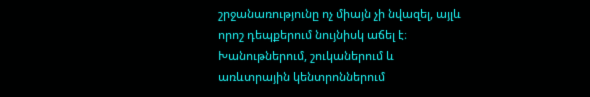շրջանառությունը ոչ միայն չի նվազել, այլև որոշ դեպքերում նույնիսկ աճել է։ Խանութներում, շուկաներում և առևտրային կենտրոններում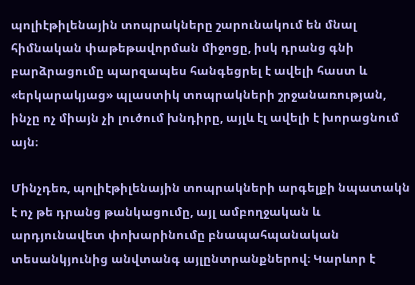պոլիէթիլենային տոպրակները շարունակում են մնալ հիմնական փաթեթավորման միջոցը, իսկ դրանց գնի բարձրացումը պարզապես հանգեցրել է ավելի հաստ և «երկարակյաց» պլաստիկ տոպրակների շրջանառության, ինչը ոչ միայն չի լուծում խնդիրը, այլև էլ ավելի է խորացնում այն։

Մինչդեռ, պոլիէթիլենային տոպրակների արգելքի նպատակն է ոչ թե դրանց թանկացումը, այլ ամբողջական և արդյունավետ փոխարինումը բնապահպանական տեսանկյունից անվտանգ այլընտրանքներով։ Կարևոր է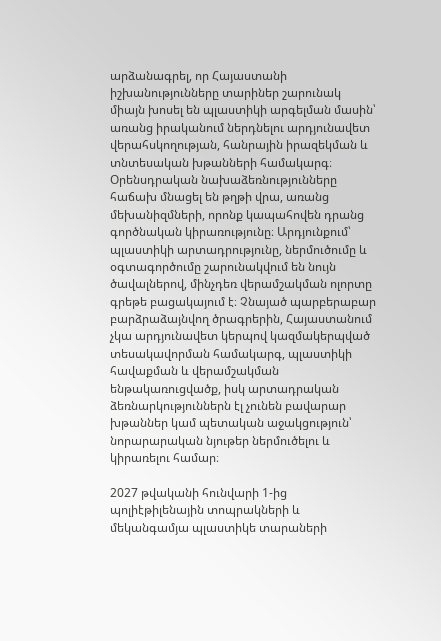արձանագրել, որ Հայաստանի իշխանությունները տարիներ շարունակ միայն խոսել են պլաստիկի արգելման մասին՝ առանց իրականում ներդնելու արդյունավետ վերահսկողության, հանրային իրազեկման և տնտեսական խթանների համակարգ։ Օրենսդրական նախաձեռնությունները հաճախ մնացել են թղթի վրա, առանց մեխանիզմների, որոնք կապահովեն դրանց գործնական կիրառությունը։ Արդյունքում՝ պլաստիկի արտադրությունը, ներմուծումը և օգտագործումը շարունակվում են նույն ծավալներով, մինչդեռ վերամշակման ոլորտը գրեթե բացակայում է։ Չնայած պարբերաբար բարձրաձայնվող ծրագրերին, Հայաստանում չկա արդյունավետ կերպով կազմակերպված տեսակավորման համակարգ, պլաստիկի հավաքման և վերամշակման ենթակառուցվածք, իսկ արտադրական ձեռնարկություններն էլ չունեն բավարար խթաններ կամ պետական աջակցություն՝ նորարարական նյութեր ներմուծելու և կիրառելու համար։

2027 թվականի հունվարի 1-ից պոլիէթիլենային տոպրակների և մեկանգամյա պլաստիկե տարաների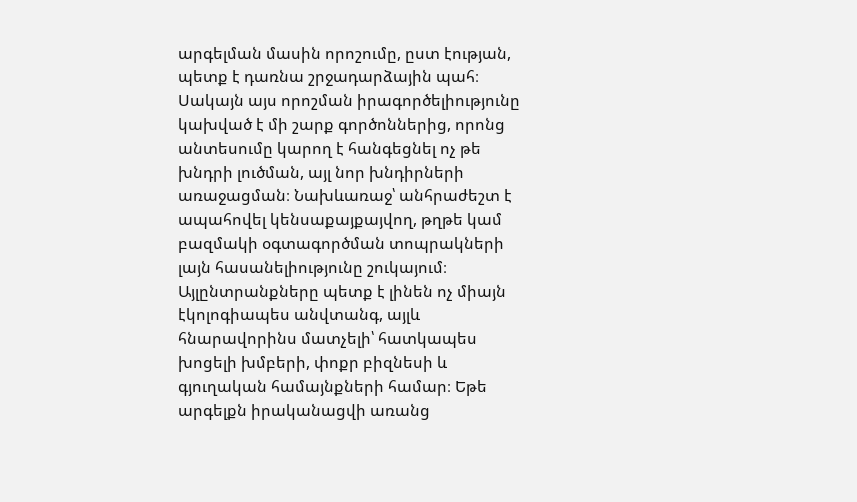արգելման մասին որոշումը, ըստ էության, պետք է դառնա շրջադարձային պահ։ Սակայն այս որոշման իրագործելիությունը կախված է մի շարք գործոններից, որոնց անտեսումը կարող է հանգեցնել ոչ թե խնդրի լուծման, այլ նոր խնդիրների առաջացման։ Նախևառաջ՝ անհրաժեշտ է ապահովել կենսաքայքայվող, թղթե կամ բազմակի օգտագործման տոպրակների լայն հասանելիությունը շուկայում։ Այլընտրանքները պետք է լինեն ոչ միայն էկոլոգիապես անվտանգ, այլև հնարավորինս մատչելի՝ հատկապես խոցելի խմբերի, փոքր բիզնեսի և գյուղական համայնքների համար։ Եթե արգելքն իրականացվի առանց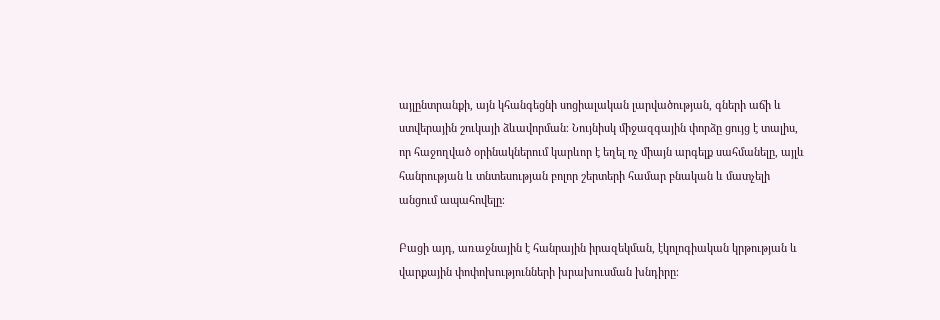այլընտրանքի, այն կհանգեցնի սոցիալական լարվածության, գների աճի և ստվերային շուկայի ձևավորման։ Նույնիսկ միջազգային փորձը ցույց է տալիս, որ հաջողված օրինակներում կարևոր է եղել ոչ միայն արգելք սահմանելը, այլև հանրության և տնտեսության բոլոր շերտերի համար բնական և մատչելի անցում ապահովելը։

Բացի այդ, առաջնային է հանրային իրազեկման, էկոլոգիական կրթության և վարքային փոփոխությունների խրախուսման խնդիրը։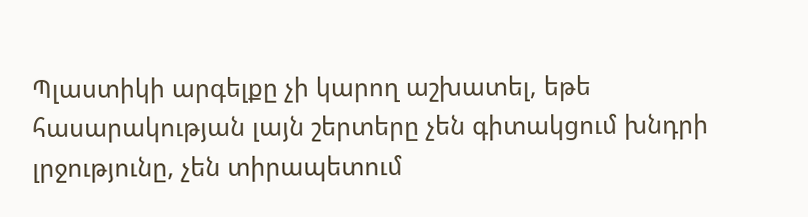Պլաստիկի արգելքը չի կարող աշխատել, եթե հասարակության լայն շերտերը չեն գիտակցում խնդրի լրջությունը, չեն տիրապետում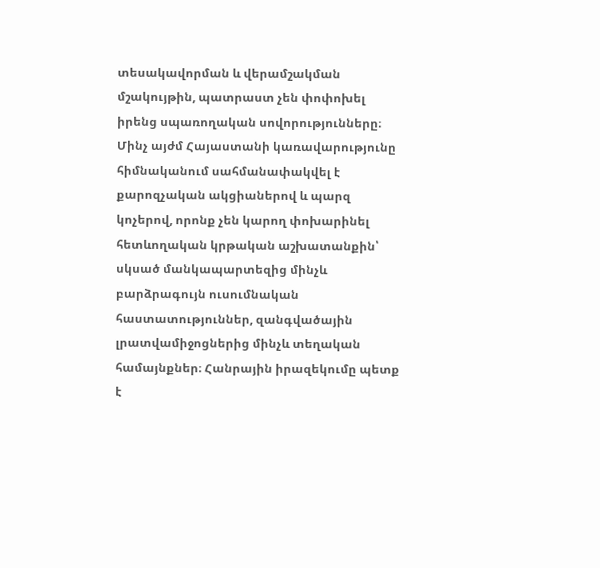տեսակավորման և վերամշակման մշակույթին, պատրաստ չեն փոփոխել իրենց սպառողական սովորությունները։ Մինչ այժմ Հայաստանի կառավարությունը հիմնականում սահմանափակվել է քարոզչական ակցիաներով և պարզ կոչերով, որոնք չեն կարող փոխարինել հետևողական կրթական աշխատանքին՝ սկսած մանկապարտեզից մինչև բարձրագույն ուսումնական հաստատություններ, զանգվածային լրատվամիջոցներից մինչև տեղական համայնքներ։ Հանրային իրազեկումը պետք է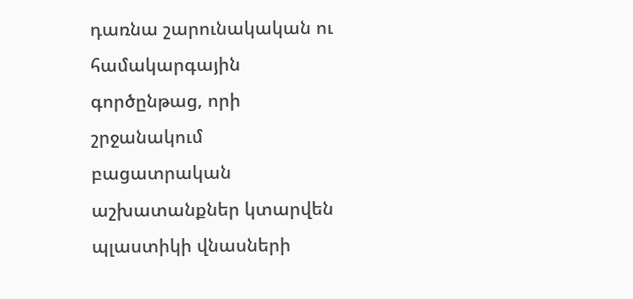դառնա շարունակական ու համակարգային գործընթաց, որի շրջանակում բացատրական աշխատանքներ կտարվեն պլաստիկի վնասների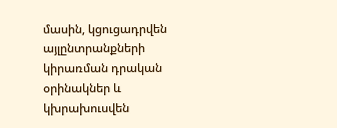մասին, կցուցադրվեն այլընտրանքների կիրառման դրական օրինակներ և կխրախուսվեն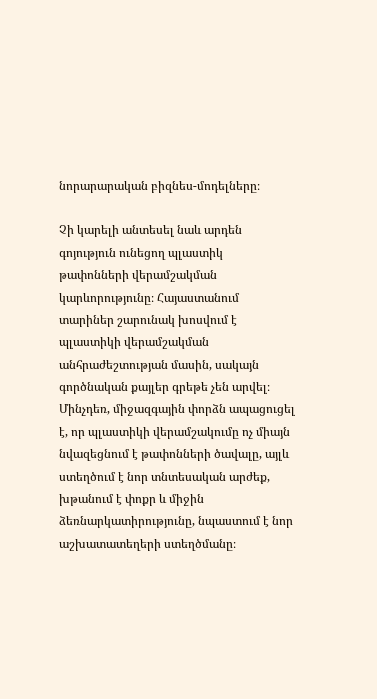նորարարական բիզնես-մոդելները։

Չի կարելի անտեսել նաև արդեն գոյություն ունեցող պլաստիկ թափոնների վերամշակման կարևորությունը։ Հայաստանում տարիներ շարունակ խոսվում է պլաստիկի վերամշակման անհրաժեշտության մասին, սակայն գործնական քայլեր գրեթե չեն արվել։ Մինչդեռ, միջազգային փորձն ապացուցել է, որ պլաստիկի վերամշակումը ոչ միայն նվազեցնում է թափոնների ծավալը, այլև ստեղծում է նոր տնտեսական արժեք, խթանում է փոքր և միջին ձեռնարկատիրությունը, նպաստում է նոր աշխատատեղերի ստեղծմանը։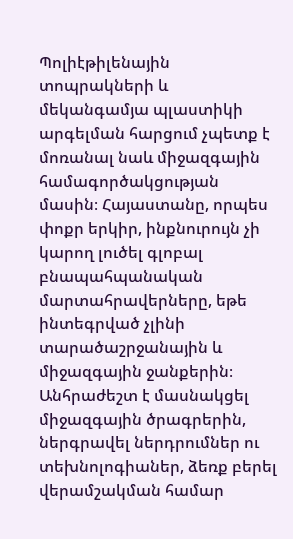Պոլիէթիլենային տոպրակների և մեկանգամյա պլաստիկի արգելման հարցում չպետք է մոռանալ նաև միջազգային համագործակցության մասին։ Հայաստանը, որպես փոքր երկիր, ինքնուրույն չի կարող լուծել գլոբալ բնապահպանական մարտահրավերները, եթե ինտեգրված չլինի տարածաշրջանային և միջազգային ջանքերին։ Անհրաժեշտ է մասնակցել միջազգային ծրագրերին, ներգրավել ներդրումներ ու տեխնոլոգիաներ, ձեռք բերել վերամշակման համար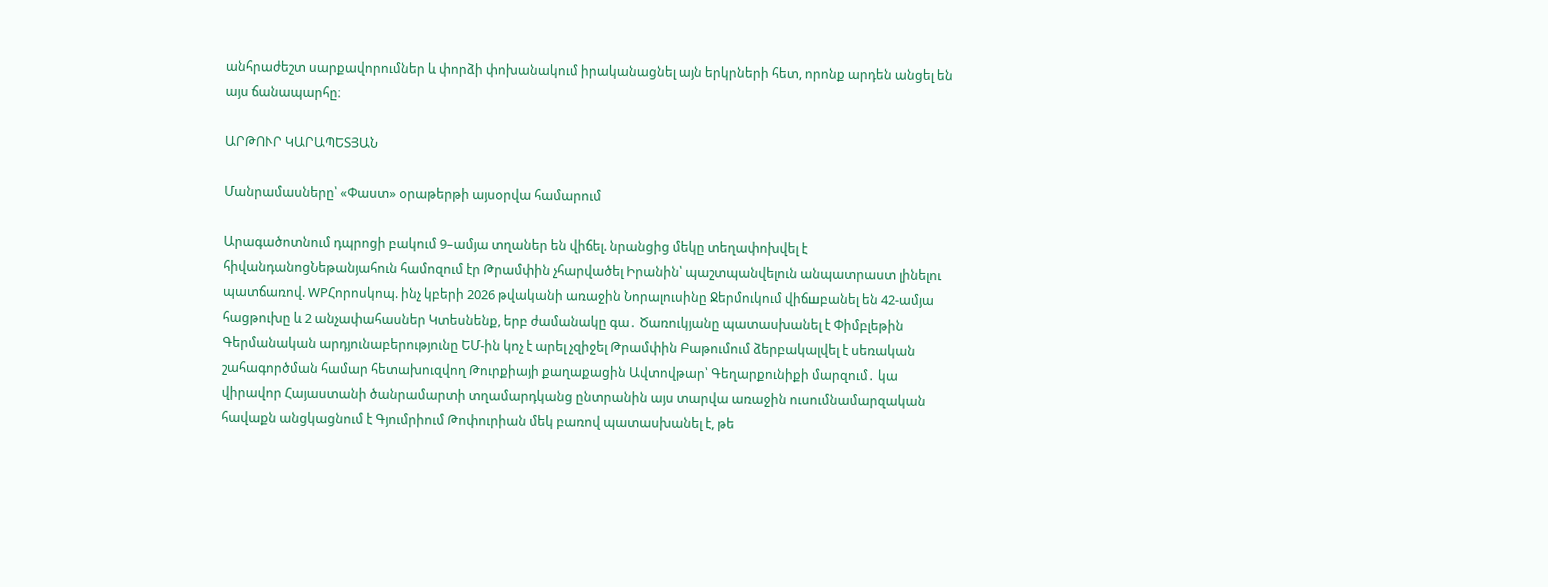անհրաժեշտ սարքավորումներ և փորձի փոխանակում իրականացնել այն երկրների հետ, որոնք արդեն անցել են այս ճանապարհը։

ԱՐԹՈՒՐ ԿԱՐԱՊԵՏՅԱՆ

Մանրամասները՝ «Փաստ» օրաթերթի այսօրվա համարում

Արագածոտնում դպրոցի բակում 9–ամյա տղաներ են վիճել. նրանցից մեկը տեղափոխվել է հիվանդանոցՆեթանյահուն համոզում էր Թրամփին չհարվածել Իրանին՝ պաշտպանվելուն անպատրաստ լինելու պատճառով. WPՀորոսկոպ. ինչ կբերի 2026 թվականի առաջին Նորալուսինը Ջերմուկում վիճшբանել են 42-ամյա հացթուխը և 2 անչափահասներ Կտեսնենք, երբ ժամանակը գա․ Ծառուկյանը պատասխանել է Փիմբլեթին Գերմանական արդյունաբերությունը ԵՄ-ին կոչ է արել չզիջել Թրամփին Բաթումում ձերբակալվել է սեռական շահագործման համար հետախուզվող Թուրքիայի քաղաքացին Ավտովթար՝ Գեղարքունիքի մարզում․ կա վիրավոր Հայաստանի ծանրամարտի տղամարդկանց ընտրանին այս տարվա առաջին ուսումնամարզական հավաքն անցկացնում է Գյումրիում Թոփուրիան մեկ բառով պատասխանել է, թե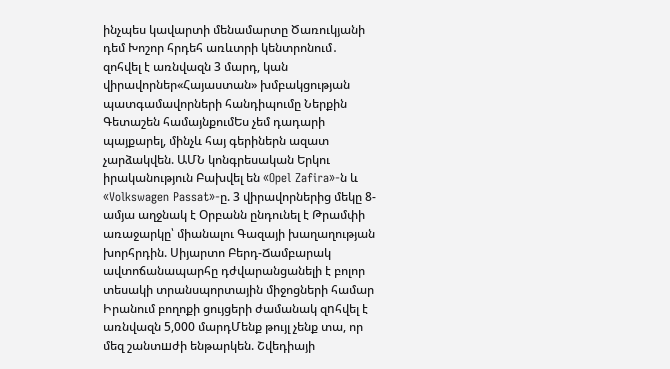ինչպես կավարտի մենամարտը Ծառուկյանի դեմ Խոշոր հրդեհ առևտրի կենտրոնում․ զոհվել է առնվազն 3 մարդ, կան վիրավորներ«Հայաստան» խմբակցության պատգամավորների հանդիպումը Ներքին Գետաշեն համայնքումԵս չեմ դադարի պայքարել, մինչև հայ գերիներն ազատ չարձակվեն. ԱՄՆ կոնգրեսական Երկու իրականություն Բախվել են «Opel Zafira»-ն և «Volkswagen Passat»-ը. 3 վիրավորներից մեկը 8-ամյա աղջնակ է Օրբանն ընդունել է Թրամփի առաջարկը՝ միանալու Գազայի խաղաղության խորհրդին. Սիյարտո Բերդ-Ճամբարակ ավտոճանապարհը դժվարանցանելի է բոլոր տեսակի տրանսպորտային միջոցների համար Իրանում բողոքի ցույցերի ժամանակ զnհվել է առնվազն 5,000 մարդՄենք թույլ չենք տա, որ մեզ շանտшժի ենթարկեն. Շվեդիայի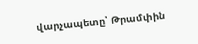վարչապետը՝ Թրամփին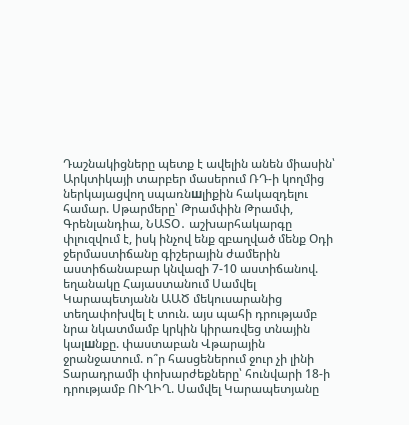Դաշնակիցները պետք է ավելին անեն միասին՝ Արկտիկայի տարբեր մասերում ՌԴ-ի կողմից ներկայացվող սպառնшլիքին հակազդելու համար. Սթարմերը՝ Թրամփին Թրամփ, Գրենլանդիա, ՆԱՏՕ․ աշխարհակարգը փլուզվում է, իսկ ինչով ենք զբաղված մենք Օդի ջերմաստիճանը գիշերային ժամերին աստիճանաբար կնվազի 7-10 աստիճանով. եղանակը Հայաստանում Սամվել Կարապետյանն ԱԱԾ մեկուսարանից տեղափոխվել է տուն. այս պահի դրությամբ նրա նկատմամբ կրկին կիրառվեց տնային կալшնքը. փաստաբան Վթարային ջրանջատում. ո՞ր հասցեներում ջուր չի լինի Տարադրամի փոխարժեքները՝ հունվարի 18-ի դրությամբ ՈՒՂԻՂ. Սամվել Կարապետյանը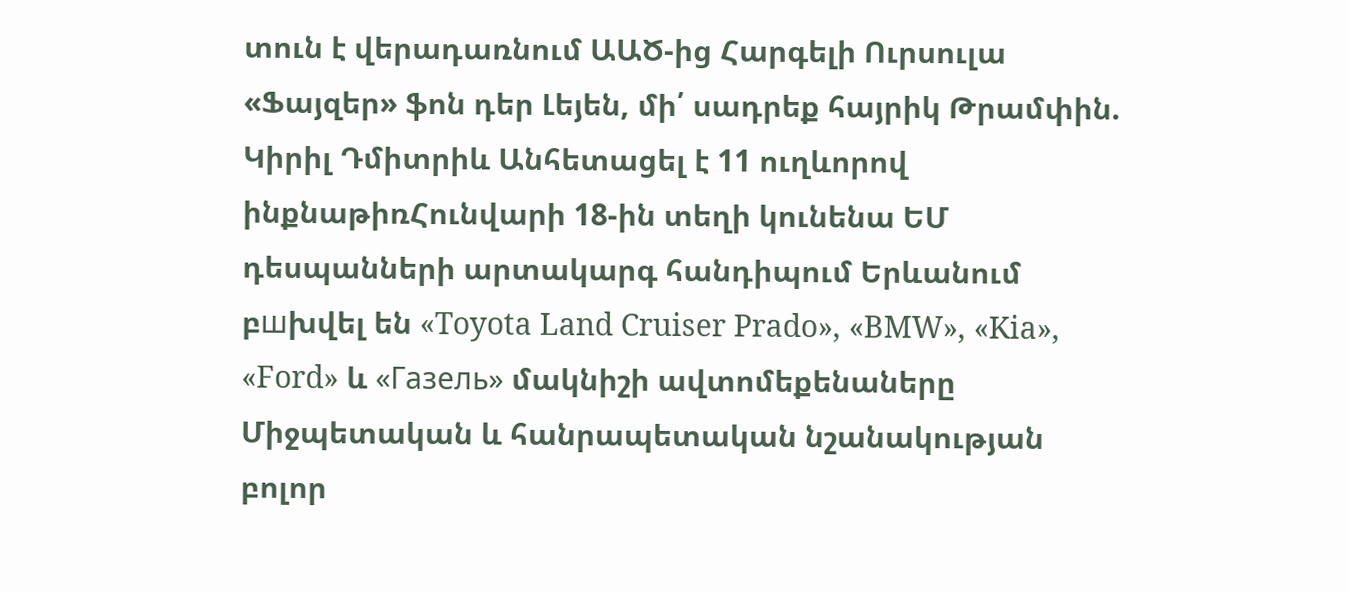տուն է վերադառնում ԱԱԾ-ից Հարգելի Ուրսուլա «Ֆայզեր» ֆոն դեր Լեյեն, մի՛ սադրեք հայրիկ Թրամփին. Կիրիլ Դմիտրիև Անհետացել է 11 ուղևորով ինքնաթիռՀունվարի 18-ին տեղի կունենա ԵՄ դեսպանների արտակարգ հանդիպում Երևանում բшխվել են «Toyota Land Cruiser Prado», «BMW», «Kia», «Ford» և «Газель» մակնիշի ավտոմեքենաները Միջպետական և հանրապետական նշանակության բոլոր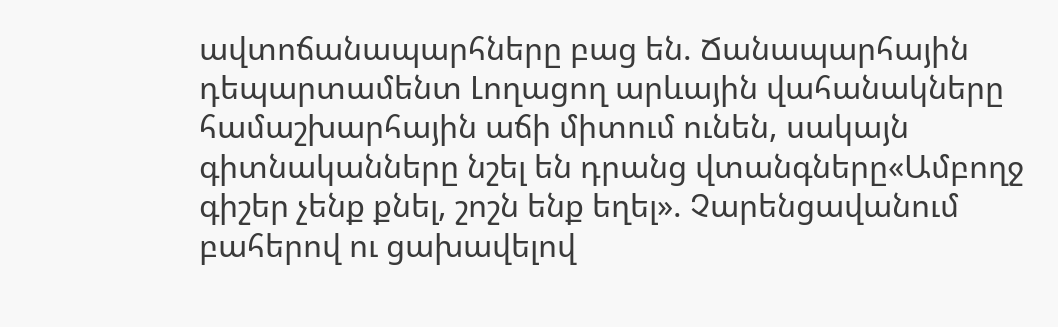ավտոճանապարհները բաց են. Ճանապարհային դեպարտամենտ Լողացող արևային վահանակները համաշխարհային աճի միտում ունեն, սակայն գիտնականները նշել են դրանց վտանգները«Ամբողջ գիշեր չենք քնել, շոշն ենք եղել». Չարենցավանում բահերով ու ցախավելով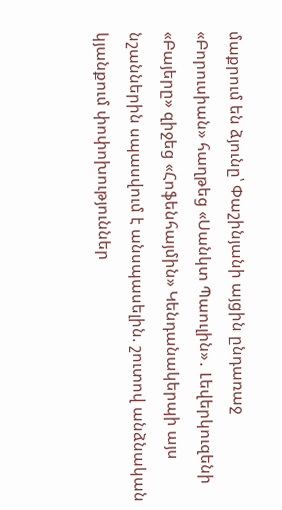մաքրում են ձյունը՝ Փաշինյանի այցին ընդառաջ «Բորուսիան» հաղթեց «Սանկտ Պաուլին»․ Լեվերկուզենի «Բայերը» զիջեց «Հոֆենհայմին» Կենդանակերպի այս նշաններին սպասվում է անսպասելին. շուտով անձնական կյանքում փոփոխություններ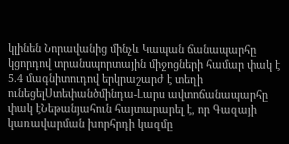կլինեն Նորավանից մինչև Կապան ճանապարհը կցորդով տրանսպորտային միջոցների համար փակ է 5.4 մագնիտուդով երկրաշարժ է տեղի ունեցելՍտեփանծմինդա-Լարս ավտոճանապարհը փակ էՆեթանյահուն հայտարարել է, որ Գազայի կառավարման խորհրդի կազմը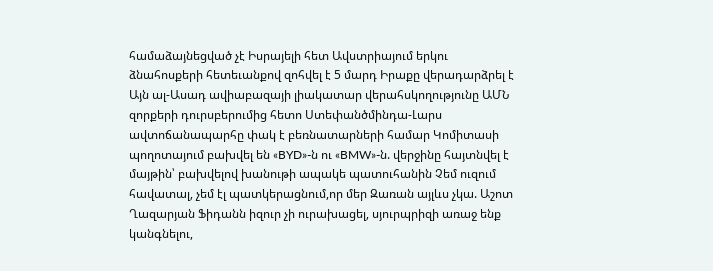համաձայնեցված չէ Իսրայելի հետ Ավստրիայում երկու ձնահոսքերի հետեւանքով զոհվել է 5 մարդ Իրաքը վերադարձրել է Այն ալ-Ասադ ավիաբազայի լիակատար վերահսկողությունը ԱՄՆ զորքերի դուրսբերումից հետո Ստեփանծմինդա-Լարս ավտոճանապարհը փակ է բեռնատարների համար Կոմիտասի պողոտայում բախվել են «BYD»-ն ու «BMW»-ն. վերջինը հայտնվել է մայթին՝ բախվելով խանութի ապակե պատուհանին Չեմ ուզում հավատալ, չեմ էլ պատկերացնում,որ մեր Զառան այլևս չկա. Աշոտ Ղազարյան Ֆիդանն իզուր չի ուրախացել, սյուրպրիզի առաջ ենք կանգնելու,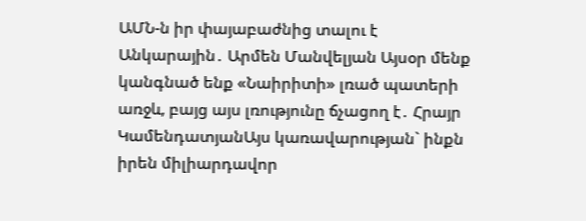ԱՄՆ-ն իր փայաբաժնից տալու է Անկարային․ Արմեն Մանվելյան Այսօր մենք կանգնած ենք «Նաիրիտի» լռած պատերի առջև, բայց այս լռությունը ճչացող է․ Հրայր ԿամենդատյանԱյս կառավարության` ինքն իրեն միլիարդավոր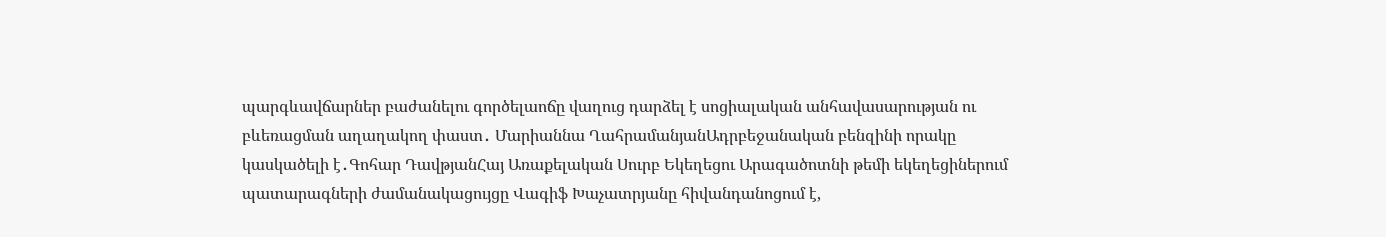պարգևավճարներ բաժանելու գործելաոճը վաղուց դարձել է սոցիալական անհավասարության ու բևեռացման աղաղակող փաստ․ Մարիաննա ՂահրամանյանԱդրբեջանական բենզինի որակը կասկածելի է․Գոհար ԴավթյանՀայ Առաքելական Սուրբ Եկեղեցու Արագածոտնի թեմի եկեղեցիներում պատարագների ժամանակացույցը Վագիֆ Խաչատրյանը հիվանդանոցում է,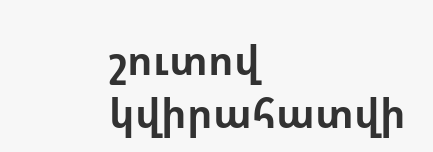շուտով կվիրահատվի